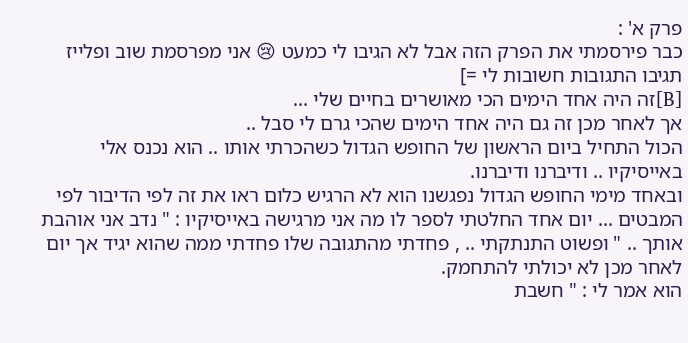פרק א' :
כבר פירסמתי את הפרק הזה אבל לא הגיבו לי כמעט 😢 אני מפרסמת שוב ופלייז תגיבו התגובות חשובות לי =]
[B]זה היה אחד הימים הכי מאושרים בחיים שלי ...
אך לאחר מכן זה גם היה אחד הימים שהכי גרם לי סבל ..
הכול התחיל ביום הראשון של החופש הגדול כשהכרתי אותו .. הוא נכנס אלי באייסיקיו .. ודיברנו ודיברנו.
ובאחד מימי החופש הגדול נפגשנו הוא לא הרגיש כלום ראו את זה לפי הדיבור לפי המבטים ... יום אחד החלטתי לספר לו מה אני מרגישה באייסיקיו : " נדב אני אוהבת אותך .. " ופשוט התנתקתי .. , פחדתי מהתגובה שלו פחדתי ממה שהוא יגיד אך יום לאחר מכן לא יכולתי להתחמק.
הוא אמר לי : " חשבת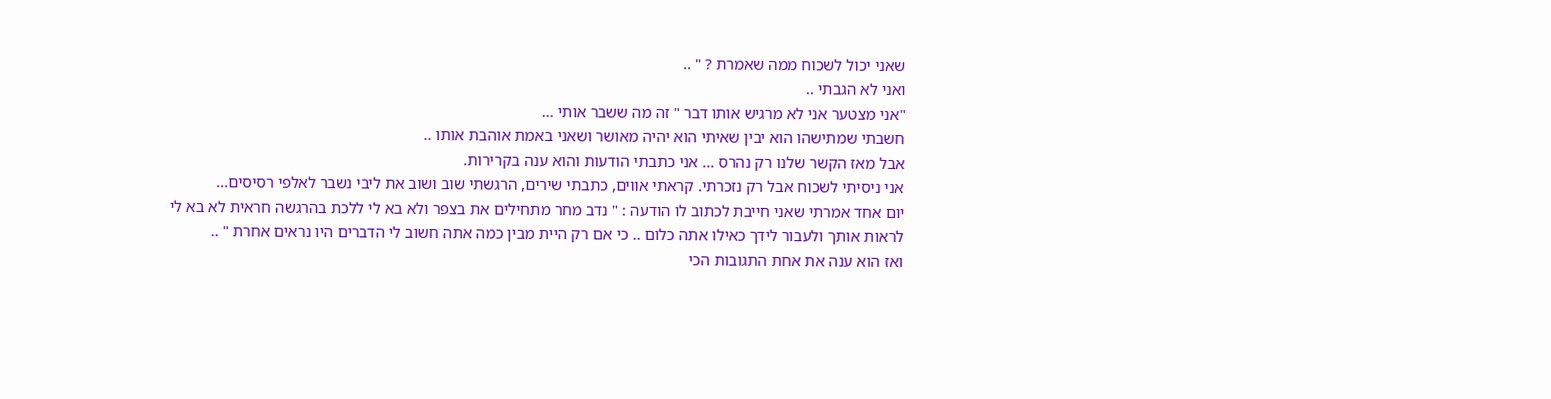שאני יכול לשכוח ממה שאמרת ? " ..
ואני לא הגבתי ..
"אני מצטער אני לא מרגיש אותו דבר " זה מה ששבר אותי ...
חשבתי שמתישהו הוא יבין שאיתי הוא יהיה מאושר ושאני באמת אוהבת אותו ..
אבל מאז הקשר שלנו רק נהרס ... אני כתבתי הודעות והוא ענה בקרירות.
אני ניסיתי לשכוח אבל רק נזכרתי. קראתי אווים, כתבתי שירים, הרגשתי שוב ושוב את ליבי נשבר לאלפי רסיסים...
יום אחד אמרתי שאני חייבת לכתוב לו הודעה : " נדב מחר מתחילים את בצפר ולא בא לי ללכת בהרגשה חראית לא בא לי לראות אותך ולעבור לידך כאילו אתה כלום .. כי אם רק היית מבין כמה אתה חשוב לי הדברים היו נראים אחרת " ..
ואז הוא ענה את אחת התגובות הכי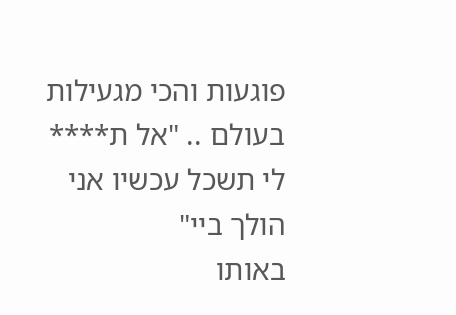פוגעות והכי מגעילות בעולם .. "אל ת**** לי תשכל עכשיו אני הולך ביי"
באותו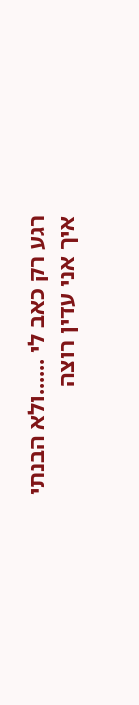רגע רק כאב לי ......ולא הבנתי איך אני עדין רוצה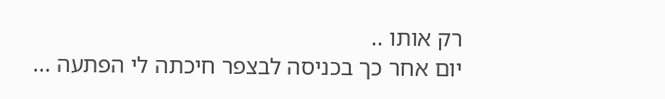רק אותו ..
יום אחר כך בכניסה לבצפר חיכתה לי הפתעה ...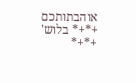אוהבתותכם
+*+* בלוש' +*+*